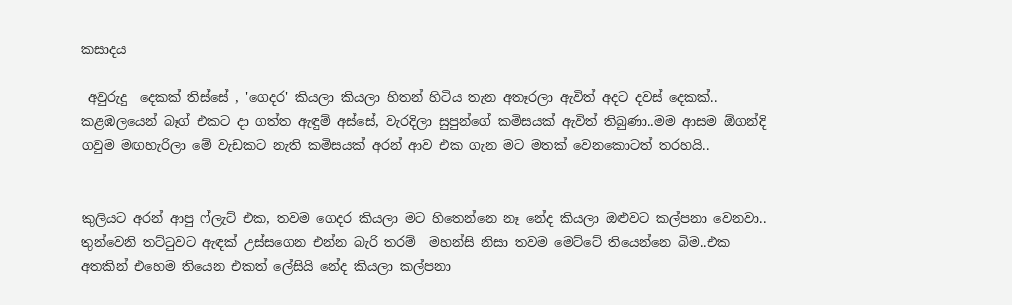කසාදය

 අවුරුදු  දෙකක් තිස්සේ , 'ගෙදර' කියලා කියලා හිතන් හිටිය තැන අතෑරලා ඇවිත් අදට දවස් දෙකක්.. කළඹලයෙන් බෑග් එකට දා ගත්ත ඇඳුම් අස්සේ, වැරදිලා සුපුන්ගේ කමිසයක් ඇවිත් තිබුණා..මම ආසම ඕගන්දි ගවුම මඟහැරිලා මේ වැඩකට නැති කමිසයක් අරන් ආව එක ගැන මට මතක් වෙනකොටත් තරහයි..


කුලියට අරන් ආපු ෆ්ලැට් එක, තවම ගෙදර කියලා මට හිතෙන්නෙ නෑ නේද කියලා ඔළුවට කල්පනා වෙනවා.. තුන්වෙනි තට්ටුවට ඇඳක් උස්සගෙන එන්න බැරි තරම්  මහන්සි නිසා තවම මෙට්ටේ තියෙන්නෙ බිම..එක අතකින් එහෙම තියෙන එකත් ලේසියි නේද කියලා කල්පනා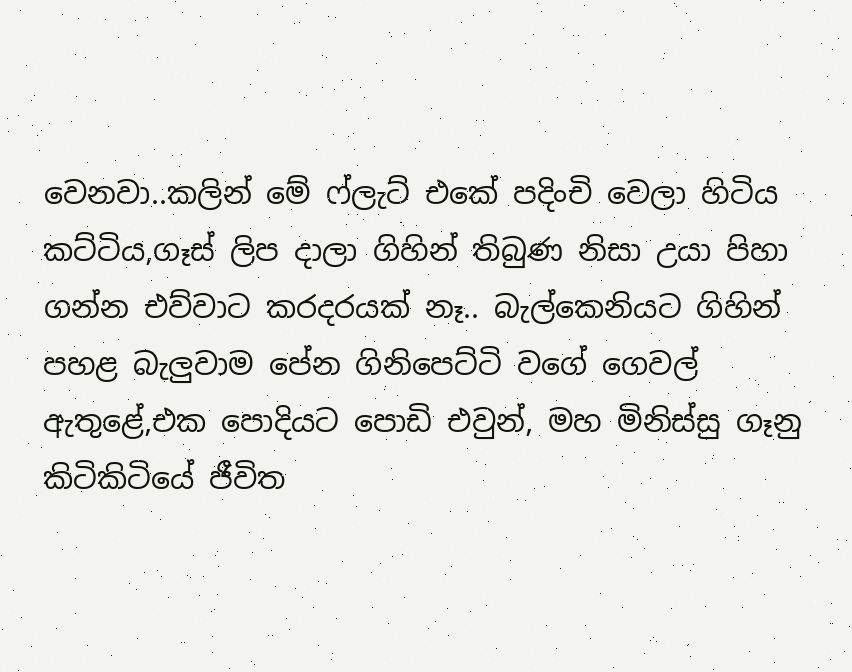වෙනවා..කලින් මේ ෆ්ලැට් එකේ පදිංචි වෙලා හිටිය කට්ටිය,ගෑස් ලිප දාලා ගිහින් තිබුණ නිසා උයා පිහා ගන්න එව්වාට කරදරයක් නෑ.. බැල්කෙනියට ගිහින් පහළ බැලුවාම පේන ගිනිපෙට්ටි වගේ ගෙවල් ඇතුළේ,එක පොදියට පොඩි එවුන්, මහ මිනිස්සු ගෑනු කිටිකිටියේ ජීවිත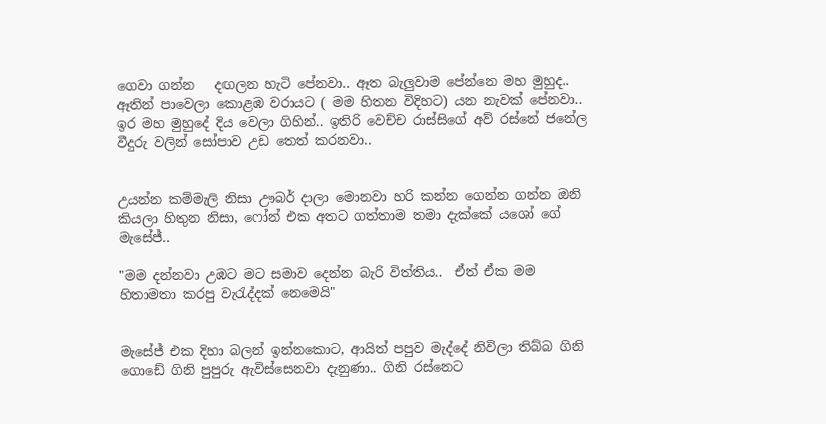ගෙවා ගන්න   දඟලන හැටි පේනවා.. ඈත බැලුවාම පේන්නෙ මහ මුහුද.. ඈතින් පාවෙලා කොළඹ වරායට ( මම හිතන විදිහට) යන නැවක් පේනවා.. ඉර මහ මුහුදේ දිය වෙලා ගිහින්.. ඉතිරි වෙච්ච රාස්සිගේ අව් රස්නේ ජනේල වීදුරු වලින් සෝපාව උඩ තෙත් කරනවා..


උයන්න කම්මැලි නිසා ඌබර් දාලා මොනවා හරි කන්න ගෙන්න ගන්න ඔනි කියලා හිතුන නිසා, ෆෝන් එක අතට ගත්තාම තමා දැක්කේ යශෝ ගේ මැසේජ්..

"මම දන්නවා උඹට මට සමාව දෙන්න බැරි විත්තිය..  ඒත් ඒක මම හිතාමතා කරපු වැරැද්දක් නෙමෙයි"


මැසේජ් එක දිහා බලන් ඉන්නකොට, ආයිත් පපුව මැද්දේ නිවිලා තිබ්බ ගිනි ගොඩේ ගිනි පුපුරු ඇවිස්සෙනවා දැනුණා.. ගිනි රස්නෙට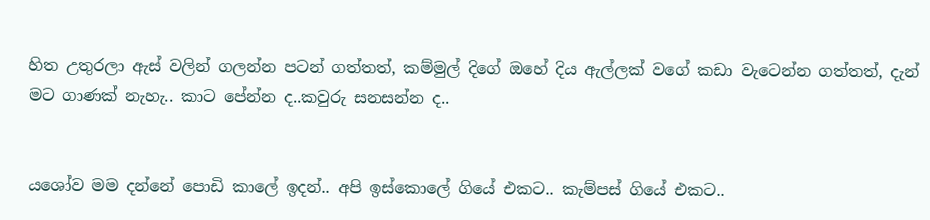හිත උතුරලා ඇස් වලින් ගලන්න පටන් ගත්තත්, කම්මුල් දිගේ ඔහේ දිය ඇල්ලක් වගේ කඩා වැටෙන්න ගත්තත්, දැන් මට ගාණක් නැහැ.. කාට පේන්න ද..කවුරු සනසන්න ද..


යශෝව මම දන්නේ පොඩි කාලේ ඉදන්.. අපි ඉස්කොලේ ගියේ එකට.. කැම්පස් ගියේ එකට..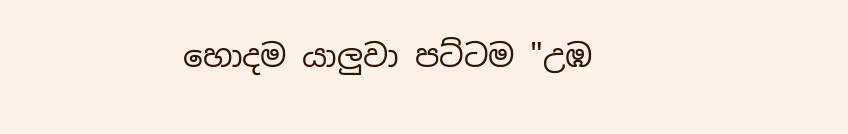හොදම යාලුවා පට්ටම "උඹ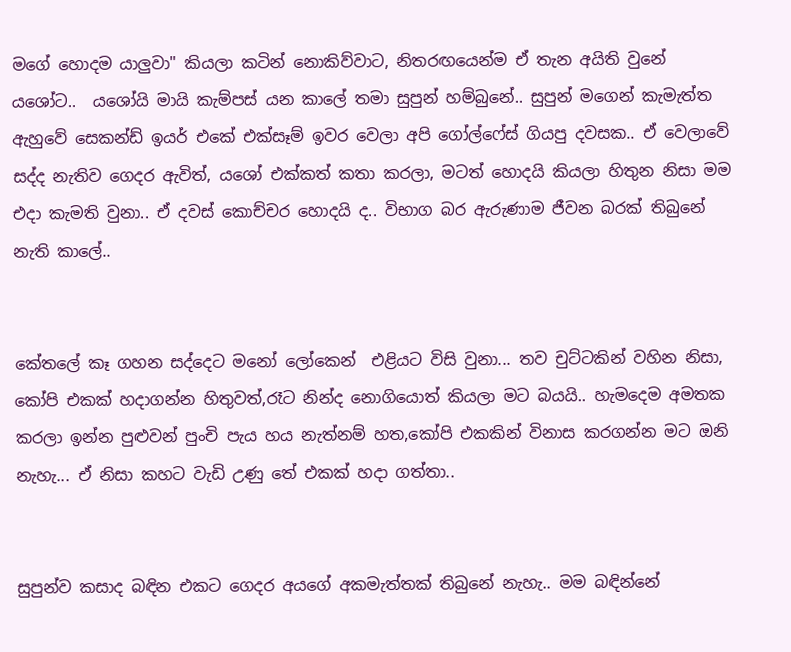මගේ හොදම යාලුවා" කියලා කටින් නොකිව්වාට, නිතරඟයෙන්ම ඒ තැන අයිති වුනේ යශෝට..  යශෝයි මායි කැම්පස් යන කාලේ තමා සුපුන් හම්බුනේ.. සුපුන් මගෙන් කැමැත්ත ඇහුවේ සෙකන්ඩ් ඉයර් එකේ එක්සෑම් ඉවර වෙලා අපි ගෝල්ෆේස් ගියපු දවසක.. ඒ වෙලාවේ සද්ද නැතිව ගෙදර ඇවිත්, යශෝ එක්කත් කතා කරලා, මටත් හොදයි කියලා හිතුන නිසා මම එදා කැමති වුනා.. ඒ දවස් කොච්චර හොදයි ද.. විභාග බර ඇරුණාම ජීවන බරක් තිබුනේ නැති කාලේ..


කේතලේ කෑ ගහන සද්දෙට මනෝ ලෝකෙන්  එළියට විසි වුනා... තව චුට්ටකින් වහින නිසා, කෝපි එකක් හදාගන්න හිතුවත්,රෑට නින්ද නොගියොත් කියලා මට බයයි.. හැමදෙම අමතක කරලා ඉන්න පුළුවන් පුංචි පැය හය නැත්නම් හත,කෝපි එකකින් විනාස කරගන්න මට ඔනි නැහැ... ඒ නිසා කහට වැඩි උණු තේ එකක් හදා ගත්තා..


සුපුන්ව කසාද බඳින එකට ගෙදර අයගේ අකමැත්තක් තිබුනේ නැහැ.. මම බඳින්නේ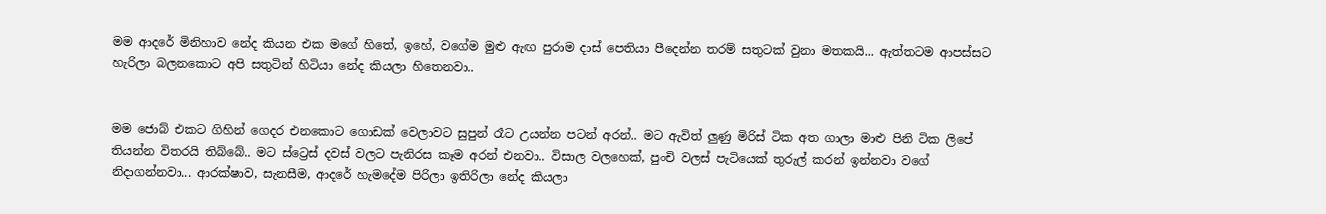මම ආදරේ මිනිහාව නේද කියන එක මගේ හිතේ, ඉහේ, වගේම මුළු ඇඟ පුරාම දාස් පෙතියා පීදෙන්න තරම් සතුටක් වුනා මතකයි... ඇත්තටම ආපස්සට හැරිලා බලනකොට අපි සතුටින් හිටියා නේද කියලා හිතෙනවා..


මම ජොබ් එකට ගිහින් ගෙදර එනකොට ගොඩක් වෙලාවට සුපුන් රෑට උයන්න පටන් අරන්.. මට ඇවිත් ලුණු මිරිස් ටික අත ගාලා මාළු පිනි ටික ලිපේ තියන්න විතරයි තිබ්බේ.. මට ස්ට්‍රෙස් දවස් වලට පැනිරස කෑම අරන් එනවා.. විසාල වලහෙක්, පුංචි වලස් පැටියෙක් තුරුල් කරන් ඉන්නවා වගේ නිදාගන්නවා... ආරක්ෂාව, සැනසීම, ආදරේ හැමදේම පිරිලා ඉතිරිලා නේද කියලා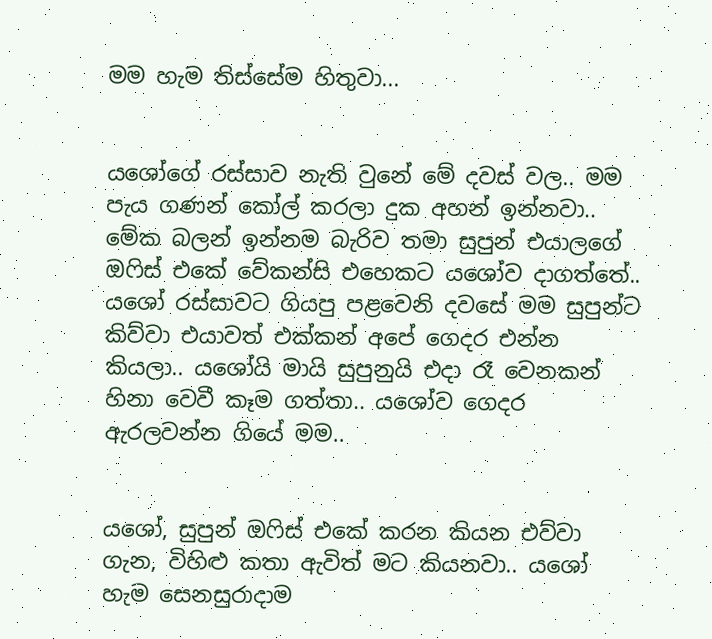මම හැම තිස්සේම හිතුවා...


යශෝගේ රස්සාව නැති වුනේ මේ දවස් වල.. මම පැය ගණන් කෝල් කරලා දුක අහන් ඉන්නවා.. මේක බලන් ඉන්නම බැරිව තමා සුපුන් එයාලගේ ඔෆිස් එකේ වේකන්සි එහෙකට යශෝව දාගත්තේ.. යශෝ රස්සාවට ගියපු පළවෙනි දවසේ මම සුපුන්ට කිව්වා එයාවත් එක්කන් අපේ ගෙදර එන්න කියලා.. යශෝයි මායි සුපුනුයි එදා රෑ වෙනකන් හිනා වෙවී කෑම ගත්තා.. යශෝව ගෙදර ඇරලවන්න ගියේ මම..


යශෝ, සුපුන් ඔෆිස් එකේ කරන කියන එව්වා ගැන, විහිළු කතා ඇවිත් මට කියනවා.. යශෝ හැම සෙනසුරාදාම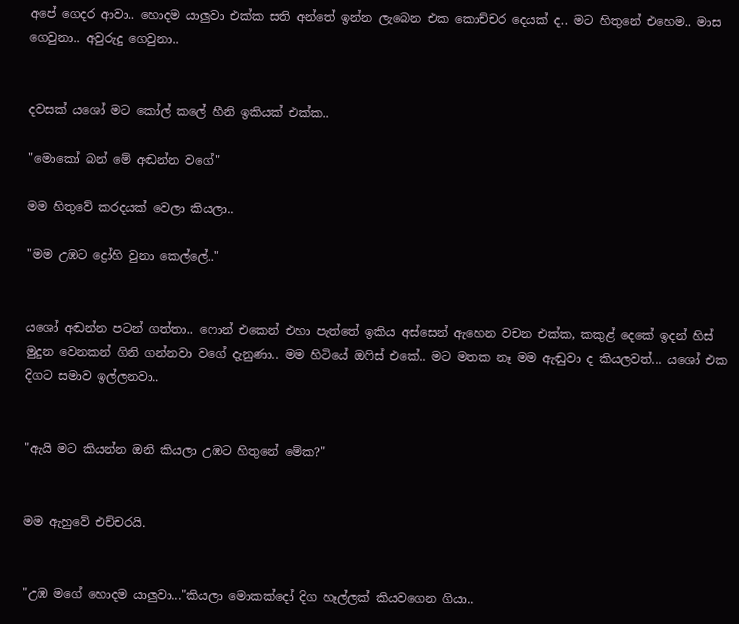අපේ ගෙදර ආවා.. හොදම යාලුවා එක්ක සති අන්තේ ඉන්න ලැබෙන එක කොච්චර දෙයක් ද.. මට හිතුනේ එහෙම.. මාස ගෙවුනා.. අවුරුදු ගෙවුනා..


දවසක් යශෝ මට කෝල් කලේ හීනි ඉකියක් එක්ක..

"මොකෝ බන් මේ අඬන්න වගේ"

මම හිතුවේ කරදයක් වෙලා කියලා..

"මම උඹට ද්‍රෝහි වුනා කෙල්ලේ.."


යශෝ අඬන්න පටන් ගත්තා.. ෆොන් එකෙන් එහා පැත්තේ ඉකිය අස්සෙන් ඇහෙන වචන එක්ක, කකුළ් දෙකේ ඉදන් හිස් මුදුන වෙනකන් ගිනි ගන්නවා වගේ දැනුණා.. මම හිටියේ ඔෆිස් එකේ.. මට මතක නෑ මම ඇඬුවා ද කියලවත්... යශෝ එක දිගට සමාව ඉල්ලනවා..


"ඇයි මට කියන්න ඔනි කියලා උඹට හිතුනේ මේක?"


මම ඇහුවේ එච්චරයි.


"උඹ මගේ හොදම යාලුවා..."කියලා මොකක්දෝ දිග හෑල්ලක් කියවගෙන ගියා..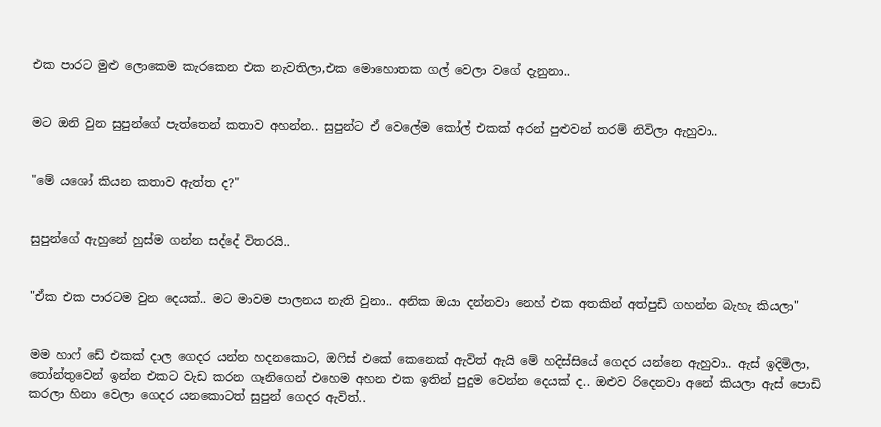එක පාරට මුළු ලොකෙම කැරකෙන එක නැවතිලා,එක මොහොතක ගල් වෙලා වගේ දැනුනා..


මට ඔනි වුන සුපුන්ගේ පැත්තෙන් කතාව අහන්න.. සුපුන්ට ඒ වෙලේම කෝල් එකක් අරන් පුළුවන් තරම් නිවිලා ඇහුවා..


"මේ යශෝ කියන කතාව ඇත්ත ද?"


සුපුන්ගේ ඇහුනේ හුස්ම ගන්න සද්දේ විතරයි..


"ඒක එක පාරටම වුන දෙයක්.. මට මාවම පාලනය නැති වුනා.. අනික ඔයා දන්නවා නෙහ් එක අතකින් අත්පුඩි ගහන්න බැහැ කියලා"


මම හාෆ් ඩේ එකක් දාල ගෙදර යන්න හදනකොට, ඔෆිස් එකේ කෙනෙක් ඇවිත් ඇයි මේ හදිස්සියේ ගෙදර යන්නෙ ඇහුවා.. ඇස් ඉදිමිලා, තෝන්තුවෙන් ඉන්න එකට වැඩ කරන ගෑනිගෙන් එහෙම අහන එක ඉතින් පුදුම වෙන්න දෙයක් ද.. ඔළුව රිදෙනවා අනේ කියලා ඇස් පොඩි කරලා හිනා වෙලා ගෙදර යනකොටත් සුපුන් ගෙදර ඇවිත්..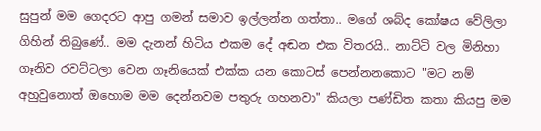සුපුන් මම ගෙදරට ආපු ගමන් සමාව ඉල්ලන්න ගත්තා.. මගේ ශබ්ද කෝෂය වේලිලා ගිහින් තිබුණේ.. මම දැනන් හිටිය එකම දේ අඬන එක විතරයි.. නාට්ටි වල මිනිහා ගෑනිව රවට්ටලා වෙන ගෑනියෙක් එක්ක යන කොටස් පෙන්නනකොට "මට නම් අහුවුනොත් ඔහොම මම දෙන්නවම පතුරු ගහනවා" කියලා පණ්ඩිත කතා කියපු මම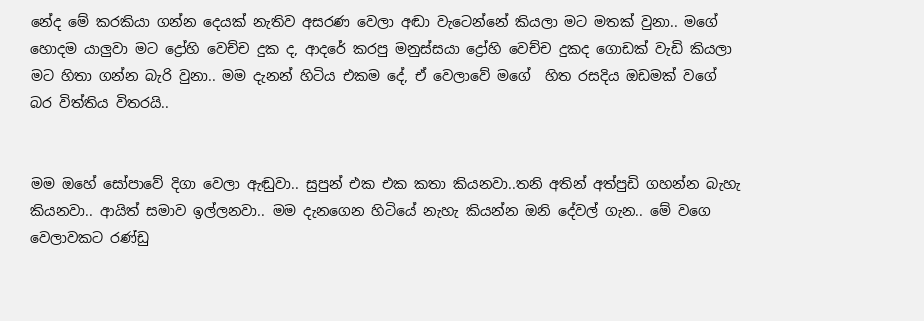නේද මේ කරකියා ගන්න දෙයක් නැතිව අසරණ වෙලා අඬා වැටෙන්නේ කියලා මට මතක් වුනා.. මගේ හොදම යාලුවා මට ද්‍රෝහි වෙච්ච දුක ද, ආදරේ කරපු මනුස්සයා ද්‍රෝහි වෙච්ච දුකද ගොඩක් වැඩි කියලා මට හිතා ගන්න බැරි වුනා.. මම දැනන් හිටිය එකම දේ, ඒ වෙලාවේ මගේ  හිත රසදිය ඔඩමක් වගේ බර විත්තිය විතරයි..


මම ඔහේ සෝපාවේ දිගා වෙලා ඇඬුවා.. සුපුන් එක එක කතා කියනවා..තනි අතින් අත්පුඩි ගහන්න බැහැ කියනවා.. ආයිත් සමාව ඉල්ලනවා.. මම දැනගෙන හිටියේ නැහැ කියන්න ඔනි දේවල් ගැන.. මේ වගෙ වෙලාවකට රණ්ඩු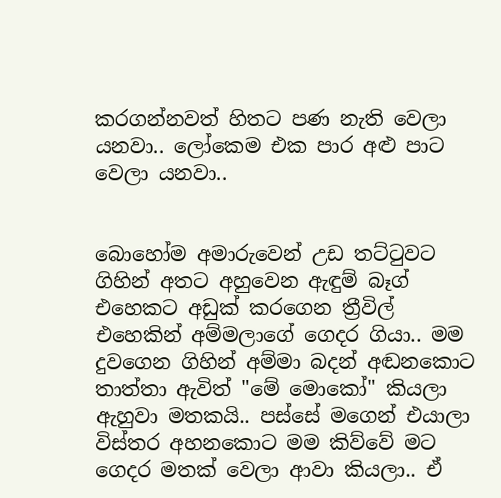කරගන්නවත් හිතට පණ නැති වෙලා යනවා.. ලෝකෙම එක පාර අළු පාට වෙලා යනවා..


බොහෝම අමාරුවෙන් උඩ තට්ටුවට ගිහින් අතට අහුවෙන ඇඳුම් බෑග් එහෙකට අඩුක් කරගෙන ත්‍රීවිල් එහෙකින් අම්මලාගේ ගෙදර ගියා.. මම දුවගෙන ගිහින් අම්මා බදන් අඬනකොට තාත්තා ඇවිත් "මේ මොකෝ" කියලා ඇහුවා මතකයි.. පස්සේ මගෙන් එයාලා විස්තර අහනකොට මම කිව්වේ මට ගෙදර මතක් වෙලා ආවා කියලා.. ඒ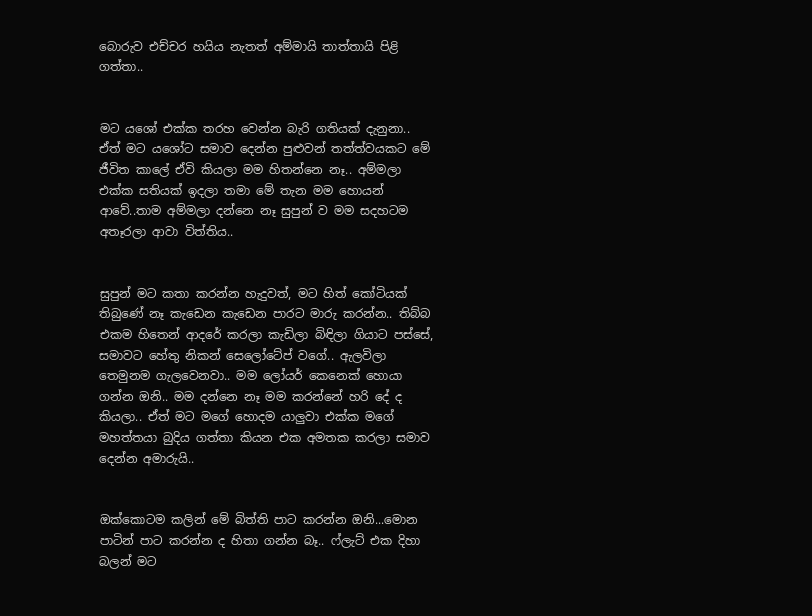බොරුව එච්චර හයිය නැතත් අම්මායි තාත්තායි පිළි ගත්තා..


මට යශෝ එක්ක තරහ වෙන්න බැරි ගතියක් දැනුනා.. ඒත් මට යශෝට සමාව දෙන්න පුළුවන් තත්ත්වයකට මේ ජීවිත කාලේ ඒවි කියලා මම හිතන්නෙ නෑ.. අම්මලා එක්ක සතියක් ඉදලා තමා මේ තැන මම හොයන් ආවේ..තාම අම්මලා දන්නෙ නෑ සුපුන් ව මම සදහටම අතෑරලා ආවා විත්තිය..


සුපුන් මට කතා කරන්න හැදුවත්, මට හිත් කෝටියක් තිබුණේ නෑ කැඩෙන කැඩෙන පාරට මාරු කරන්න.. තිබ්බ එකම හිතෙන් ආදරේ කරලා කැඩිලා බිඳිලා ගියාට පස්සේ, සමාවට හේතු නිකන් සෙලෝටේප් වගේ.. ඇලවිලා තෙමුනම ගැලවෙනවා.. මම ලෝයර් කෙනෙක් හොයා ගන්න ඔනි.. මම දන්නෙ නෑ මම කරන්නේ හරි දේ ද කියලා.. ඒත් මට මගේ හොදම යාලුවා එක්ක මගේ මහත්තයා බුදිය ගත්තා කියන එක අමතක කරලා සමාව දෙන්න අමාරුයි..


ඔක්කොටම කලින් මේ බිත්ති පාට කරන්න ඔනි...මොන පාටින් පාට කරන්න ද හිතා ගන්න බෑ.. ෆ්ලැට් එක දිහා බලන් මට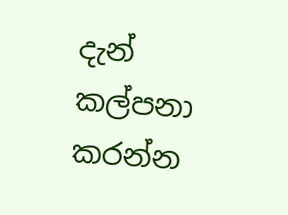දැන් කල්පනා කරන්න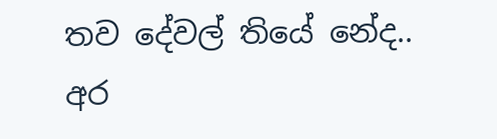තව දේවල් තියේ නේද.. අර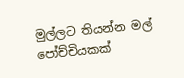මුල්ලට තියන්න මල් පෝච්චියකක්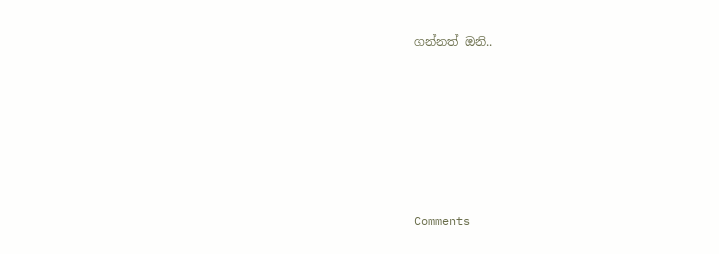ගන්නත් ඔනි..







Comments